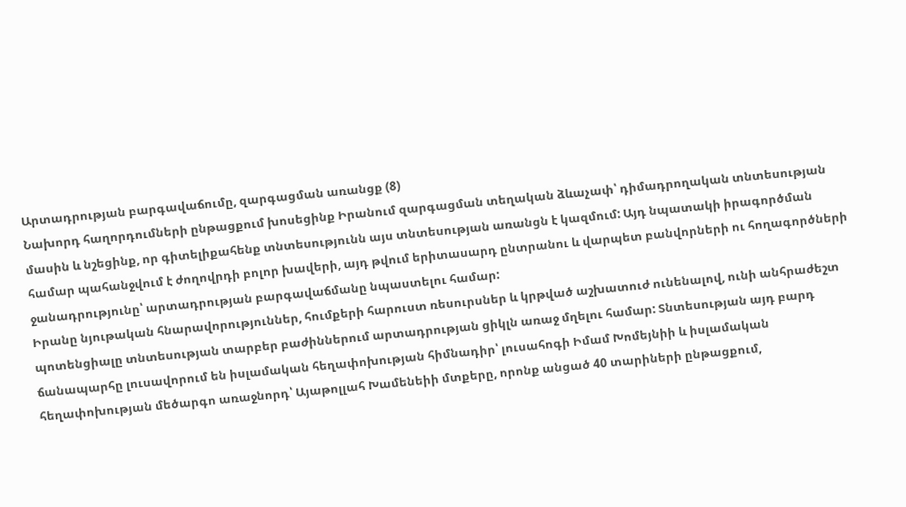Արտադրության բարգավաճումը, զարգացման առանցք (8)
Նախորդ հաղորդումների ընթացքում խոսեցինք Իրանում զարգացման տեղական ձևաչափ՝ դիմադրողական տնտեսության մասին և նշեցինք, որ գիտելիքահենք տնտեսությունն այս տնտեսության առանցն է կազմում: Այդ նպատակի իրագործման համար պահանջվում է ժողովրդի բոլոր խավերի, այդ թվում երիտասարդ ընտրանու և վարպետ բանվորների ու հողագործների ջանադրությունը՝ արտադրության բարգավաճմանը նպաստելու համար:
Իրանը նյութական հնարավորություններ, հումքերի հարուստ ռեսուրսներ և կրթված աշխատուժ ունենալով, ունի անհրաժեշտ պոտենցիալը տնտեսության տարբեր բաժիններում արտադրության ցիկլն առաջ մղելու համար: Տնտեսության այդ բարդ ճանապարհը լուսավորում են իսլամական հեղափոխության հիմնադիր՝ լուսահոգի Իմամ Խոմեյնիի և իսլամական հեղափոխության մեծարգո առաջնորդ՝ Այաթոլլահ Խամենեիի մտքերը, որոնք անցած 40 տարիների ընթացքում,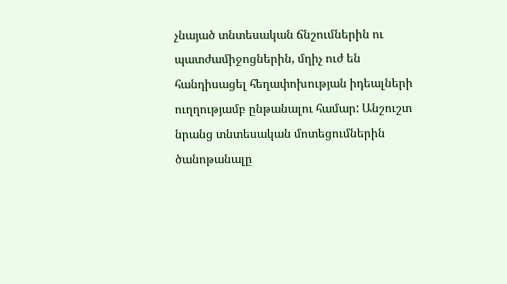չնայած տնտեսական ճնշումներին ու պատժամիջոցներին, մղիչ ուժ են հանդիսացել հեղափոխության իդեալների ուղղությամբ ընթանալու համար: Անշուշտ նրանց տնտեսական մոտեցումներին ծանոթանալը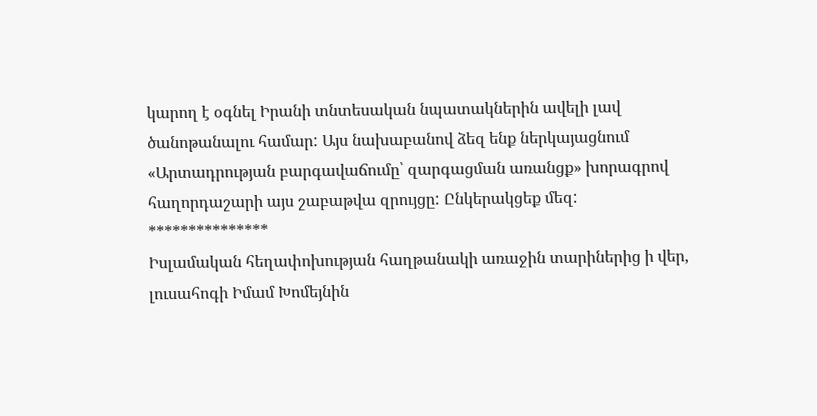կարող է օգնել Իրանի տնտեսական նպատակներին ավելի լավ ծանոթանալու համար: Այս նախաբանով ձեզ ենք ներկայացնում «Արտադրության բարգավաճումը՝ զարգացման առանցք» խորագրով հաղորդաշարի այս շաբաթվա զրույցը: Ընկերակցեք մեզ:
***************
Իսլամական հեղափոխության հաղթանակի առաջին տարիներից ի վեր, լուսահոգի Իմամ Խոմեյնին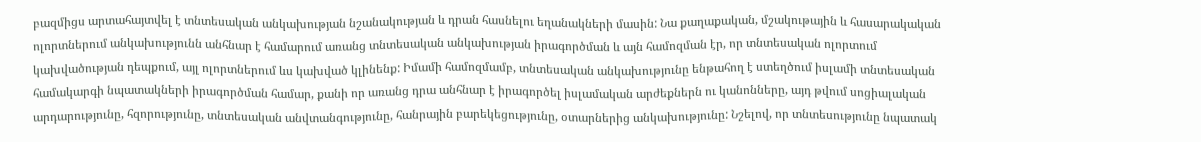բազմիցս արտահայտվել է տնտեսական անկախության նշանակության և դրան հասնելու եղանակների մասին: Նա քաղաքական, մշակութային և հասարակական ոլորտներում անկախությունն անհնար է համարում առանց տնտեսական անկախության իրագործման և այն համոզման էր, որ տնտեսական ոլորտում կախվածության դեպքում, այլ ոլորտներում ևս կախված կլինենք: Իմամի համոզմամբ, տնտեսական անկախությունը ենթահող է ստեղծում իսլամի տնտեսական համակարգի նպատակների իրագործման համար, քանի որ առանց դրա անհնար է իրագործել իսլամական արժեքներն ու կանոնները, այդ թվում սոցիալական արդարությունը, հզորությունը, տնտեսական անվտանգությունը, հանրային բարեկեցությունը, օտարներից անկախությունը: Նշելով, որ տնտեսությունը նպատակ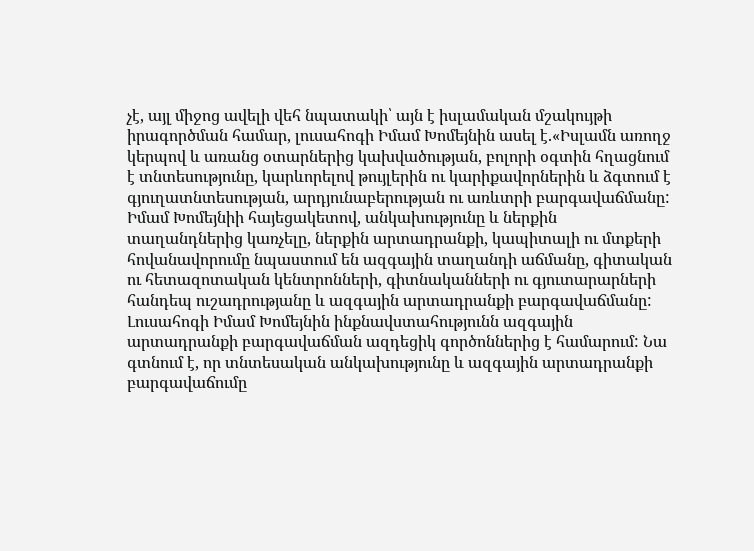չէ, այլ միջոց ավելի վեհ նպատակի՝ այն է իսլամական մշակույթի իրագործման համար, լուսահոգի Իմամ Խոմեյնին ասել է.«Իսլամն առողջ կերպով և առանց օտարներից կախվածության, բոլորի օգտին հղացնում է տնտեսությունը, կարևորելով թույլերին ու կարիքավորներին և ձգտում է գյուղատնտեսության, արդյունաբերության ու առևտրի բարգավաճմանը:
Իմամ Խոմեյնիի հայեցակետով, անկախությունը և ներքին տաղանդներից կառչելը, ներքին արտադրանքի, կապիտալի ու մտքերի հովանավորումը նպաստում են ազգային տաղանդի աճմանը, գիտական ու հետազոտական կենտրոնների, գիտնականների ու գյուտարարների հանդեպ ուշադրությանը և ազգային արտադրանքի բարգավաճմանը: Լուսահոգի Իմամ Խոմեյնին ինքնավստահությունն ազգային արտադրանքի բարգավաճման ազդեցիկ գործոններից է համարում: Նա գտնում է, որ տնտեսական անկախությունը և ազգային արտադրանքի բարգավաճումը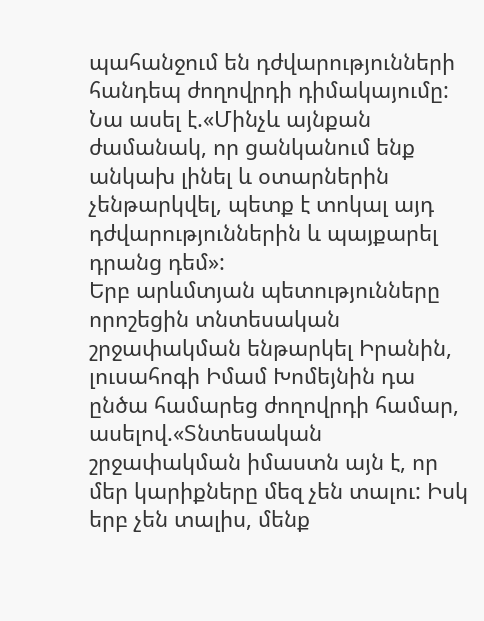պահանջում են դժվարությունների հանդեպ ժողովրդի դիմակայումը: Նա ասել է.«Մինչև այնքան ժամանակ, որ ցանկանում ենք անկախ լինել և օտարներին չենթարկվել, պետք է տոկալ այդ դժվարություններին և պայքարել դրանց դեմ»:
Երբ արևմտյան պետությունները որոշեցին տնտեսական շրջափակման ենթարկել Իրանին, լուսահոգի Իմամ Խոմեյնին դա ընծա համարեց ժողովրդի համար, ասելով.«Տնտեսական շրջափակման իմաստն այն է, որ մեր կարիքները մեզ չեն տալու: Իսկ երբ չեն տալիս, մենք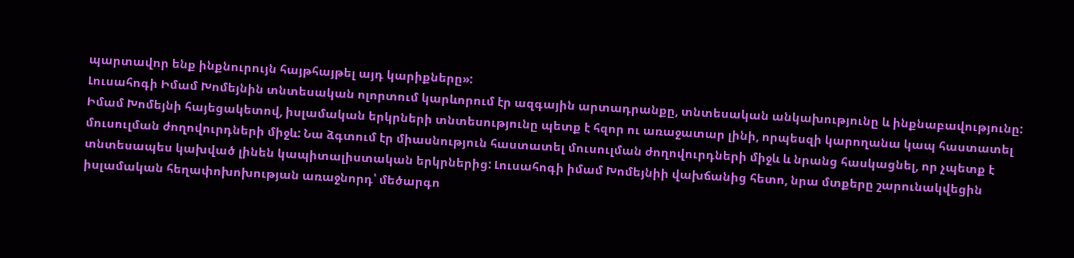պարտավոր ենք ինքնուրույն հայթհայթել այդ կարիքները»:
Լուսահոգի Իմամ Խոմեյնին տնտեսական ոլորտում կարևորում էր ազգային արտադրանքը, տնտեսական անկախությունը և ինքնաբավությունը: Իմամ Խոմեյնի հայեցակետով, իսլամական երկրների տնտեսությունը պետք է հզոր ու առաջատար լինի, որպեսզի կարողանա կապ հաստատել մուսուլման ժողովուրդների միջև: Նա ձգտում էր միասնություն հաստատել մուսուլման ժողովուրդների միջև և նրանց հասկացնել, որ չպետք է տնտեսապես կախված լինեն կապիտալիստական երկրներից: Լուսահոգի իմամ Խոմեյնիի վախճանից հետո, նրա մտքերը շարունակվեցին իսլամական հեղափոխոխության առաջնորդ՝ մեծարգո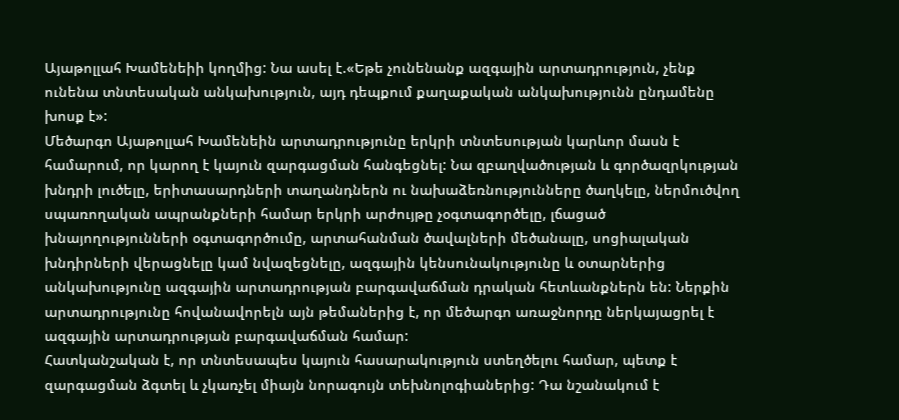Այաթոլլահ Խամենեիի կողմից: Նա ասել է.«Եթե չունենանք ազգային արտադրություն, չենք ունենա տնտեսական անկախություն, այդ դեպքում քաղաքական անկախությունն ընդամենը խոսք է»:
Մեծարգո Այաթոլլահ Խամենեին արտադրությունը երկրի տնտեսության կարևոր մասն է համարում, որ կարող է կայուն զարգացման հանգեցնել: Նա զբաղվածության և գործազրկության խնդրի լուծելը, երիտասարդների տաղանդներն ու նախաձեռնությունները ծաղկելը, ներմուծվող սպառողական ապրանքների համար երկրի արժույթը չօգտագործելը, լճացած խնայողությունների օգտագործումը, արտահանման ծավալների մեծանալը, սոցիալական խնդիրների վերացնելը կամ նվազեցնելը, ազգային կենսունակությունը և օտարներից անկախությունը ազգային արտադրության բարգավաճման դրական հետևանքներն են: Ներքին արտադրությունը հովանավորելն այն թեմաներից է, որ մեծարգո առաջնորդը ներկայացրել է ազգային արտադրության բարգավաճման համար:
Հատկանշական է, որ տնտեսապես կայուն հասարակություն ստեղծելու համար, պետք է զարգացման ձգտել և չկառչել միայն նորագույն տեխնոլոգիաներից: Դա նշանակում է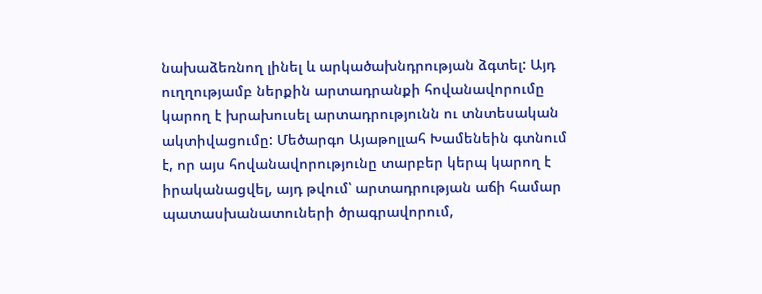նախաձեռնող լինել և արկածախնդրության ձգտել: Այդ ուղղությամբ ներքին արտադրանքի հովանավորումը կարող է խրախուսել արտադրությունն ու տնտեսական ակտիվացումը: Մեծարգո Այաթոլլահ Խամենեին գտնում է, որ այս հովանավորությունը տարբեր կերպ կարող է իրականացվել, այդ թվում՝ արտադրության աճի համար պատասխանատուների ծրագրավորում,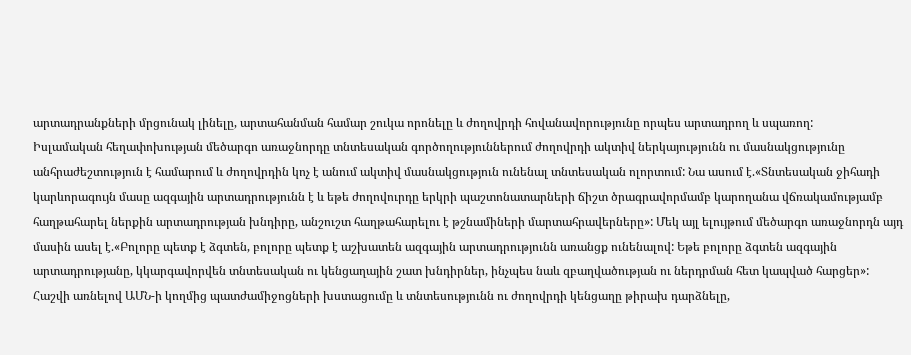արտադրանքների մրցունակ լինելը, արտահանման համար շուկա որոնելը և ժողովրդի հովանավորությունը որպես արտադրող և սպառող:
Իսլամական հեղափոխության մեծարգո առաջնորդը տնտեսական գործողություններում ժողովրդի ակտիվ ներկայությունն ու մասնակցությունը անհրաժեշտություն է համարում և ժողովրդին կոչ է անում ակտիվ մասնակցություն ունենալ տնտեսական ոլորտում: Նա ասում է.«Տնտեսական ջիհադի կարևորագույն մասը ազգային արտադրությունն է և եթե ժողովուրդը երկրի պաշտոնատարների ճիշտ ծրագրավորմամբ կարողանա վճռակամությամբ հաղթահարել ներքին արտադրության խնդիրը, անշուշտ հաղթահարելու է թշնամիների մարտահրավերները»: Մեկ այլ ելույթում մեծարգո առաջնորդն այդ մասին ասել է.«Բոլորը պետք է ձգտեն, բոլորը պետք է աշխատեն ազգային արտադրությունն առանցք ունենալով: Եթե բոլորը ձգտեն ազգային արտադրությանը, կկարգավորվեն տնտեսական ու կենցաղային շատ խնդիրներ, ինչպես նաև զբաղվածության ու ներդրման հետ կապված հարցեր»:
Հաշվի առնելով ԱՄՆ-ի կողմից պատժամիջոցների խստացումը և տնտեսությունն ու ժողովրդի կենցաղը թիրախ դարձնելը,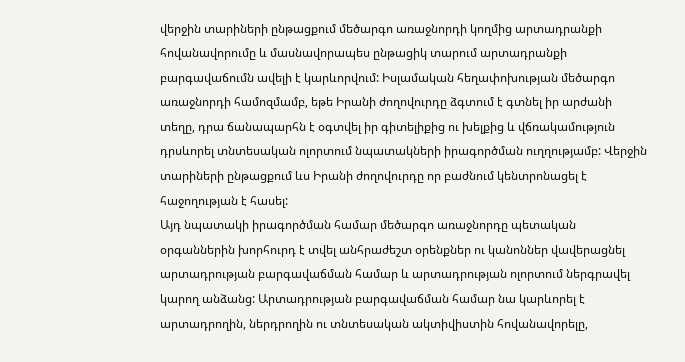վերջին տարիների ընթացքում մեծարգո առաջնորդի կողմից արտադրանքի հովանավորումը և մասնավորապես ընթացիկ տարում արտադրանքի բարգավաճումն ավելի է կարևորվում: Իսլամական հեղափոխության մեծարգո առաջնորդի համոզմամբ, եթե Իրանի ժողովուրդը ձգտում է գտնել իր արժանի տեղը, դրա ճանապարհն է օգտվել իր գիտելիքից ու խելքից և վճռակամություն դրսևորել տնտեսական ոլորտում նպատակների իրագործման ուղղությամբ: Վերջին տարիների ընթացքում ևս Իրանի ժողովուրդը որ բաժնում կենտրոնացել է հաջողության է հասել:
Այդ նպատակի իրագործման համար մեծարգո առաջնորդը պետական օրգաններին խորհուրդ է տվել անհրաժեշտ օրենքներ ու կանոններ վավերացնել արտադրության բարգավաճման համար և արտադրության ոլորտում ներգրավել կարող անձանց: Արտադրության բարգավաճման համար նա կարևորել է արտադրողին, ներդրողին ու տնտեսական ակտիվիստին հովանավորելը,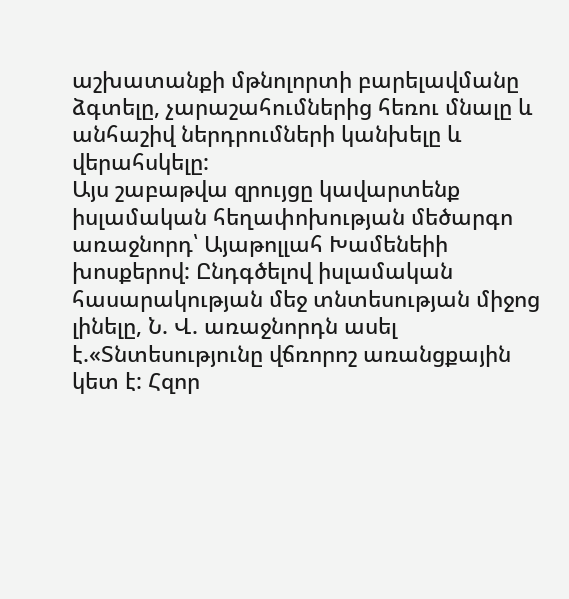աշխատանքի մթնոլորտի բարելավմանը ձգտելը, չարաշահումներից հեռու մնալը և անհաշիվ ներդրումների կանխելը և վերահսկելը:
Այս շաբաթվա զրույցը կավարտենք իսլամական հեղափոխության մեծարգո առաջնորդ՝ Այաթոլլահ Խամենեիի խոսքերով: Ընդգծելով իսլամական հասարակության մեջ տնտեսության միջոց լինելը, Ն. Վ. առաջնորդն ասել է.«Տնտեսությունը վճռորոշ առանցքային կետ է: Հզոր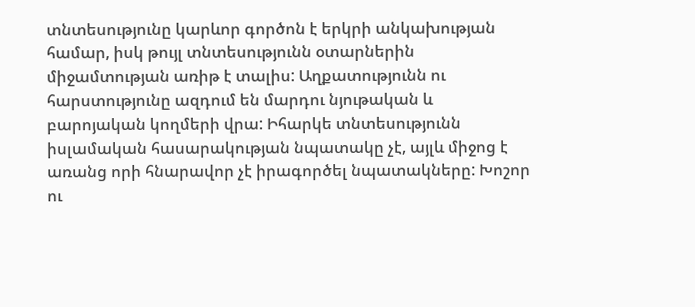տնտեսությունը կարևոր գործոն է երկրի անկախության համար, իսկ թույլ տնտեսությունն օտարներին միջամտության առիթ է տալիս: Աղքատությունն ու հարստությունը ազդում են մարդու նյութական և բարոյական կողմերի վրա: Իհարկե տնտեսությունն իսլամական հասարակության նպատակը չէ, այլև միջոց է առանց որի հնարավոր չէ իրագործել նպատակները: Խոշոր ու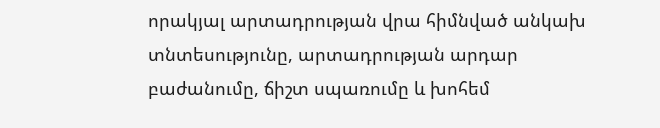որակյալ արտադրության վրա հիմնված անկախ տնտեսությունը, արտադրության արդար բաժանումը, ճիշտ սպառումը և խոհեմ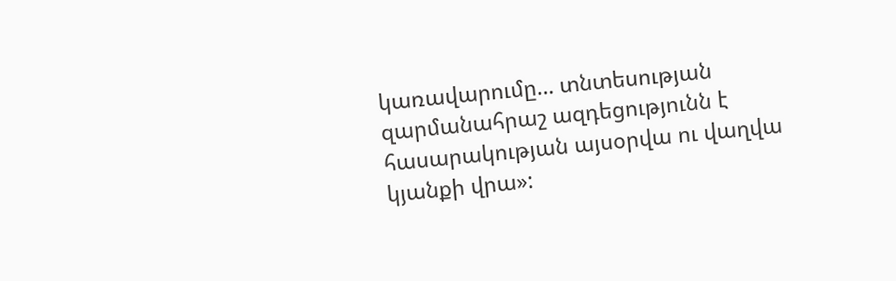կառավարումը… տնտեսության զարմանահրաշ ազդեցությունն է հասարակության այսօրվա ու վաղվա կյանքի վրա»: